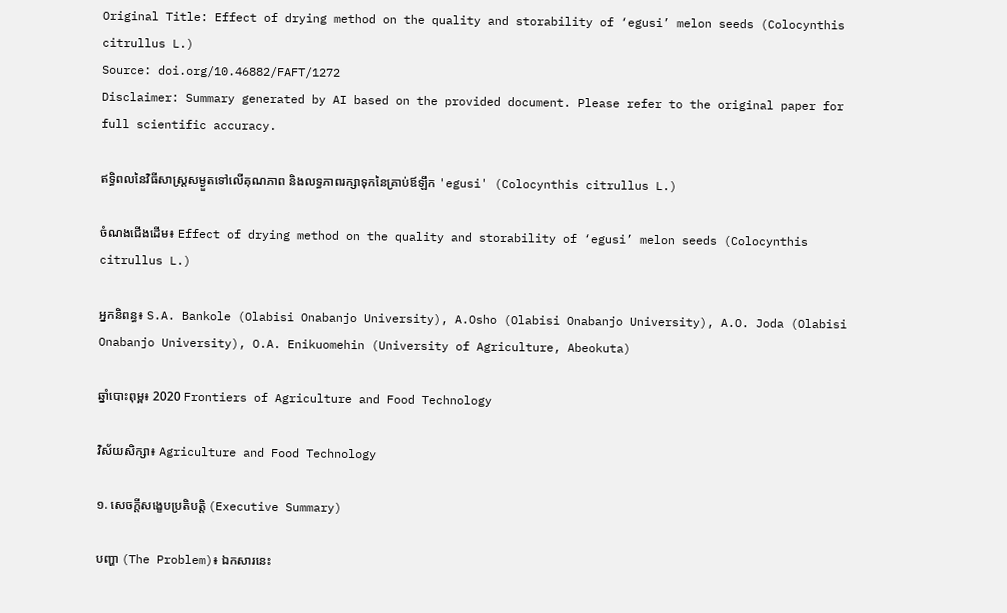Original Title: Effect of drying method on the quality and storability of ‘egusi’ melon seeds (Colocynthis citrullus L.)
Source: doi.org/10.46882/FAFT/1272
Disclaimer: Summary generated by AI based on the provided document. Please refer to the original paper for full scientific accuracy.

ឥទ្ធិពលនៃវិធីសាស្ត្រសម្ងួតទៅលើគុណភាព និងលទ្ធភាពរក្សាទុកនៃគ្រាប់ឪឡឹក 'egusi' (Colocynthis citrullus L.)

ចំណងជើងដើម៖ Effect of drying method on the quality and storability of ‘egusi’ melon seeds (Colocynthis citrullus L.)

អ្នកនិពន្ធ៖ S.A. Bankole (Olabisi Onabanjo University), A.Osho (Olabisi Onabanjo University), A.O. Joda (Olabisi Onabanjo University), O.A. Enikuomehin (University of Agriculture, Abeokuta)

ឆ្នាំបោះពុម្ព៖ 2020 Frontiers of Agriculture and Food Technology

វិស័យសិក្សា៖ Agriculture and Food Technology

១. សេចក្តីសង្ខេបប្រតិបត្តិ (Executive Summary)

បញ្ហា (The Problem)៖ ឯកសារនេះ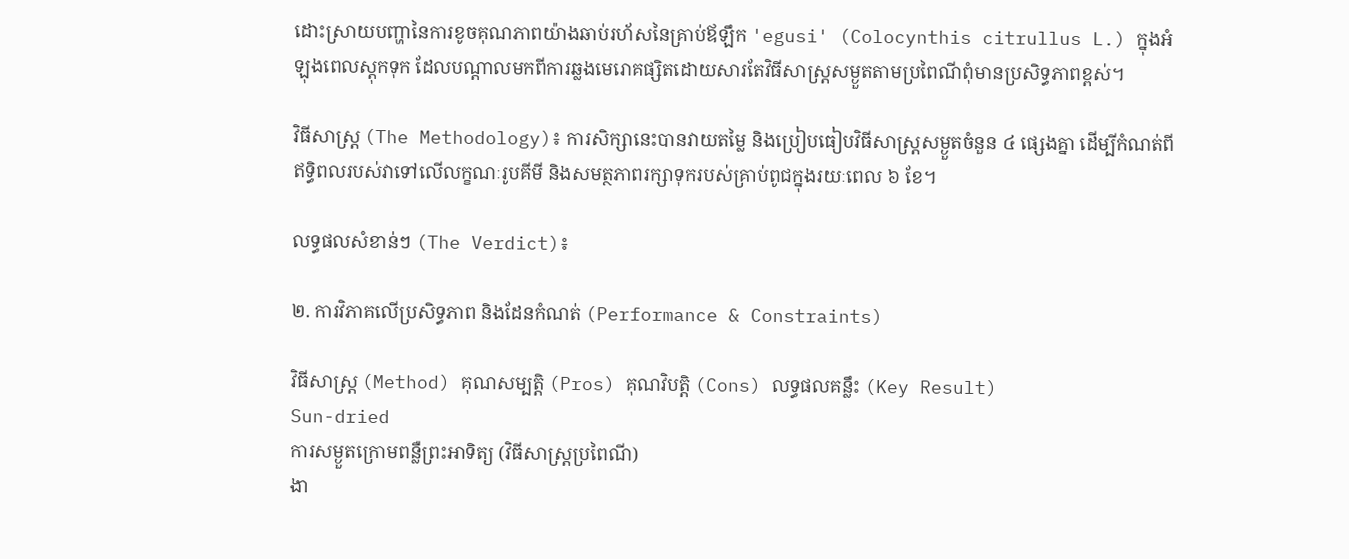ដោះស្រាយបញ្ហានៃការខូចគុណភាពយ៉ាងឆាប់រហ័សនៃគ្រាប់ឪឡឹក 'egusi' (Colocynthis citrullus L.) ក្នុងអំឡុងពេលស្តុកទុក ដែលបណ្តាលមកពីការឆ្លងមេរោគផ្សិតដោយសារតែវិធីសាស្ត្រសម្ងួតតាមប្រពៃណីពុំមានប្រសិទ្ធភាពខ្ពស់។

វិធីសាស្ត្រ (The Methodology)៖ ការសិក្សានេះបានវាយតម្លៃ និងប្រៀបធៀបវិធីសាស្ត្រសម្ងួតចំនួន ៤ ផ្សេងគ្នា ដើម្បីកំណត់ពីឥទ្ធិពលរបស់វាទៅលើលក្ខណៈរូបគីមី និងសមត្ថភាពរក្សាទុករបស់គ្រាប់ពូជក្នុងរយៈពេល ៦ ខែ។

លទ្ធផលសំខាន់ៗ (The Verdict)៖

២. ការវិភាគលើប្រសិទ្ធភាព និងដែនកំណត់ (Performance & Constraints)

វិធីសាស្ត្រ (Method) គុណសម្បត្តិ (Pros) គុណវិបត្តិ (Cons) លទ្ធផលគន្លឹះ (Key Result)
Sun-dried
ការសម្ងួតក្រោមពន្លឺព្រះអាទិត្យ (វិធីសាស្ត្រប្រពៃណី)
ងា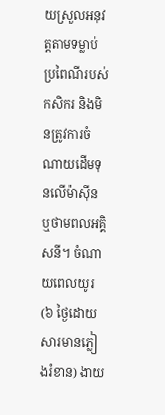យស្រួលអនុវត្តតាមទម្លាប់ប្រពៃណីរបស់កសិករ និងមិនត្រូវការចំណាយដើមទុនលើម៉ាស៊ីន ឬថាមពលអគ្គិសនី។ ចំណាយពេលយូរ (៦ ថ្ងៃដោយសារមានភ្លៀងរំខាន) ងាយ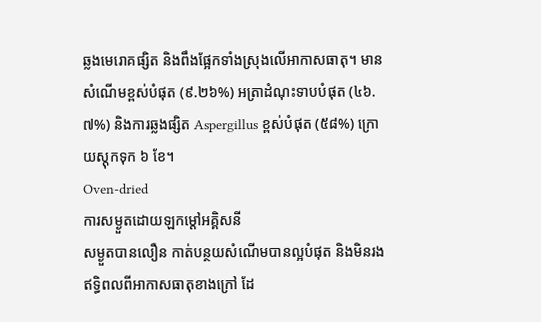ឆ្លងមេរោគផ្សិត និងពឹងផ្អែកទាំងស្រុងលើអាកាសធាតុ។ មានសំណើមខ្ពស់បំផុត (៩.២៦%) អត្រាដំណុះទាបបំផុត (៤៦.៧%) និងការឆ្លងផ្សិត Aspergillus ខ្ពស់បំផុត (៥៨%) ក្រោយស្តុកទុក ៦ ខែ។
Oven-dried
ការសម្ងួតដោយឡកម្តៅអគ្គិសនី
សម្ងួតបានលឿន កាត់បន្ថយសំណើមបានល្អបំផុត និងមិនរងឥទ្ធិពលពីអាកាសធាតុខាងក្រៅ ដែ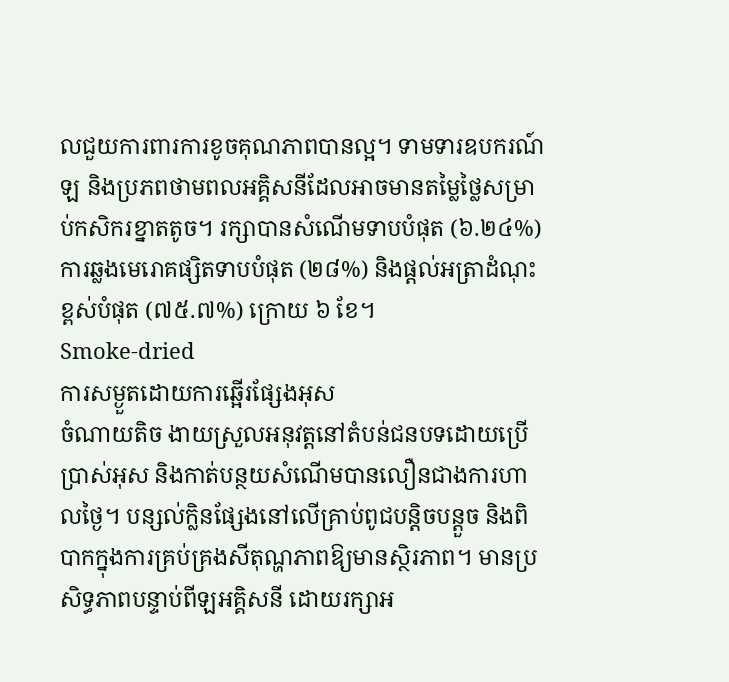លជួយការពារការខូចគុណភាពបានល្អ។ ទាមទារឧបករណ៍ឡ និងប្រភពថាមពលអគ្គិសនីដែលអាចមានតម្លៃថ្លៃសម្រាប់កសិករខ្នាតតូច។ រក្សាបានសំណើមទាបបំផុត (៦.២៤%) ការឆ្លងមេរោគផ្សិតទាបបំផុត (២៨%) និងផ្តល់អត្រាដំណុះខ្ពស់បំផុត (៧៥.៧%) ក្រោយ ៦ ខែ។
Smoke-dried
ការសម្ងួតដោយការឆ្អើរផ្សែងអុស
ចំណាយតិច ងាយស្រួលអនុវត្តនៅតំបន់ជនបទដោយប្រើប្រាស់អុស និងកាត់បន្ថយសំណើមបានលឿនជាងការហាលថ្ងៃ។ បន្សល់ក្លិនផ្សែងនៅលើគ្រាប់ពូជបន្តិចបន្តួច និងពិបាកក្នុងការគ្រប់គ្រងសីតុណ្ហភាពឱ្យមានស្ថិរភាព។ មានប្រសិទ្ធភាពបន្ទាប់ពីឡអគ្គិសនី ដោយរក្សាអ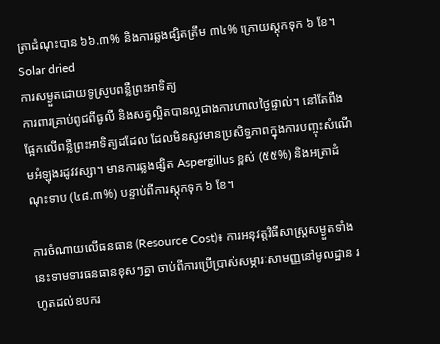ត្រាដំណុះបាន ៦៦.៣% និងការឆ្លងផ្សិតត្រឹម ៣៤% ក្រោយស្តុកទុក ៦ ខែ។
Solar dried
ការសម្ងួតដោយទូស្រូបពន្លឺព្រះអាទិត្យ
ការពារគ្រាប់ពូជពីធូលី និងសត្វល្អិតបានល្អជាងការហាលថ្ងៃផ្ទាល់។ នៅតែពឹងផ្អែកលើពន្លឺព្រះអាទិត្យដដែល ដែលមិនសូវមានប្រសិទ្ធភាពក្នុងការបញ្ចុះសំណើមអំឡុងរដូវវស្សា។ មានការឆ្លងផ្សិត Aspergillus ខ្ពស់ (៥៥%) និងអត្រាដំណុះទាប (៤៨.៣%) បន្ទាប់ពីការស្តុកទុក ៦ ខែ។

ការចំណាយលើធនធាន (Resource Cost)៖ ការអនុវត្តវិធីសាស្ត្រសម្ងួតទាំងនេះទាមទារធនធានខុសៗគ្នា ចាប់ពីការប្រើប្រាស់សម្ភារៈសាមញ្ញនៅមូលដ្ឋាន រហូតដល់ឧបករ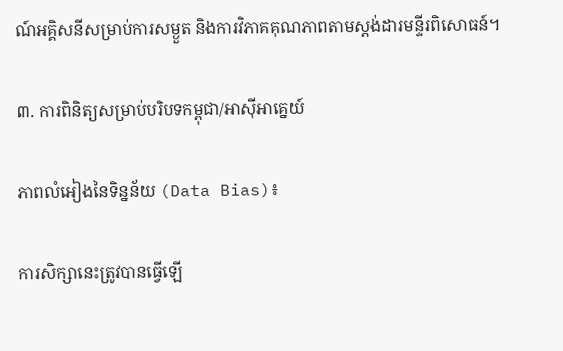ណ៍អគ្គិសនីសម្រាប់ការសម្ងួត និងការវិភាគគុណភាពតាមស្តង់ដារមន្ទីរពិសោធន៍។

៣. ការពិនិត្យសម្រាប់បរិបទកម្ពុជា/អាស៊ីអាគ្នេយ៍

ភាពលំអៀងនៃទិន្នន័យ (Data Bias)៖

ការសិក្សានេះត្រូវបានធ្វើឡើ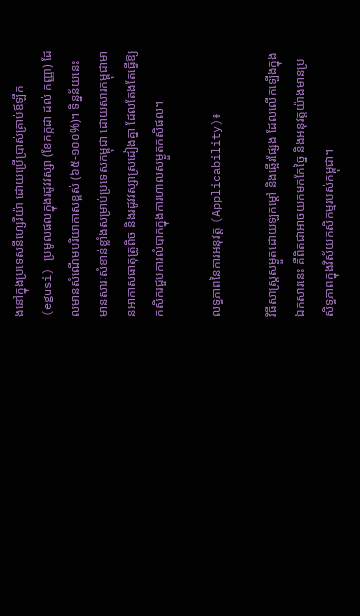ងនៅក្នុងប្រទេសនីហ្សេរីយ៉ា ដោយប្រើប្រាស់គ្រាប់ឪឡឹក (egusi) ប្រមូលផលក្នុងរដូវវស្សា (ខែកក្កដា ដល់ កញ្ញា) ដែលមានសំណើមបរិយាកាសខ្ពស់ (៦៥-១០០%)។ ទិន្នន័យនេះមានសារៈសំខាន់ខ្លាំងសម្រាប់ប្រទេសកម្ពុជា ដោយសារកម្ពុជាមានអាកាសធាតុត្រូពិច និងរដូវវស្សាស្រដៀងគ្នា ដែលតែងតែធ្វើឱ្យកសិករជួបការលំបាកក្នុងការហាលសម្ងួតកសិផល។

លទ្ធភាពនៃការអនុវត្ត (Applicability)៖

វិធីសាស្ត្រសម្ងួតដោយឡកម្តៅ និងឆ្អើរផ្សែង ដែលលើកឡើងក្នុងឯកសារនេះ គឺពិតជាអាចយកមកកែច្នៃ និងអនុវត្តយ៉ាងមានប្រសិទ្ធភាពក្នុងវិស័យកសិកម្មរបស់កម្ពុជា។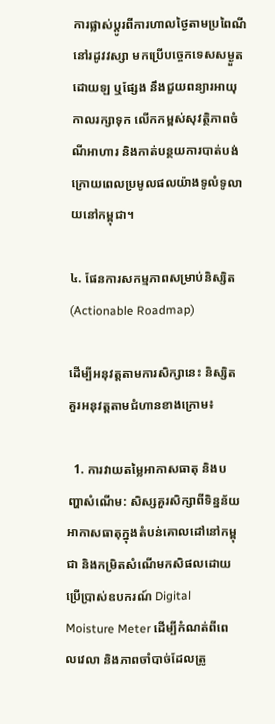ការផ្លាស់ប្តូរពីការហាលថ្ងៃតាមប្រពៃណីនៅរដូវវស្សា មកប្រើបច្ចេកទេសសម្ងួតដោយឡ ឬផ្សែង នឹងជួយពន្យារអាយុកាលរក្សាទុក លើកកម្ពស់សុវត្ថិភាពចំណីអាហារ និងកាត់បន្ថយការបាត់បង់ក្រោយពេលប្រមូលផលយ៉ាងទូលំទូលាយនៅកម្ពុជា។

៤. ផែនការសកម្មភាពសម្រាប់និស្សិត (Actionable Roadmap)

ដើម្បីអនុវត្តតាមការសិក្សានេះ និស្សិតគួរអនុវត្តតាមជំហានខាងក្រោម៖

  1. ការវាយតម្លៃអាកាសធាតុ និងបញ្ហាសំណើម: សិស្សគួរសិក្សាពីទិន្នន័យអាកាសធាតុក្នុងតំបន់គោលដៅនៅកម្ពុជា និងកម្រិតសំណើមកសិផលដោយប្រើប្រាស់ឧបករណ៍ Digital Moisture Meter ដើម្បីកំណត់ពីពេលវេលា និងភាពចាំបាច់ដែលត្រូ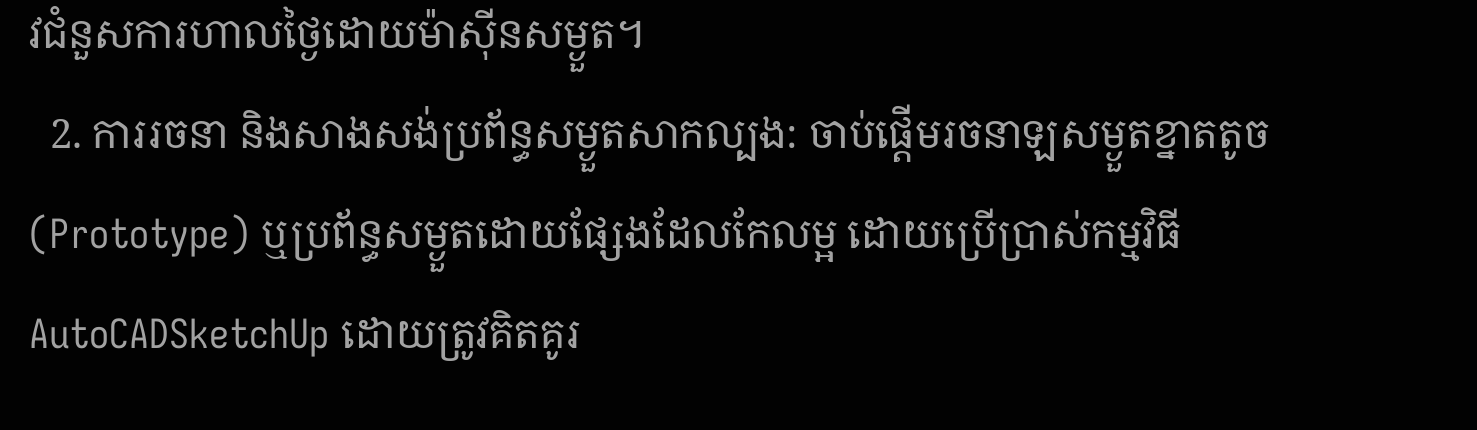វជំនួសការហាលថ្ងៃដោយម៉ាស៊ីនសម្ងួត។
  2. ការរចនា និងសាងសង់ប្រព័ន្ធសម្ងួតសាកល្បង: ចាប់ផ្តើមរចនាឡសម្ងួតខ្នាតតូច (Prototype) ឬប្រព័ន្ធសម្ងួតដោយផ្សែងដែលកែលម្អ ដោយប្រើប្រាស់កម្មវិធី AutoCADSketchUp ដោយត្រូវគិតគូរ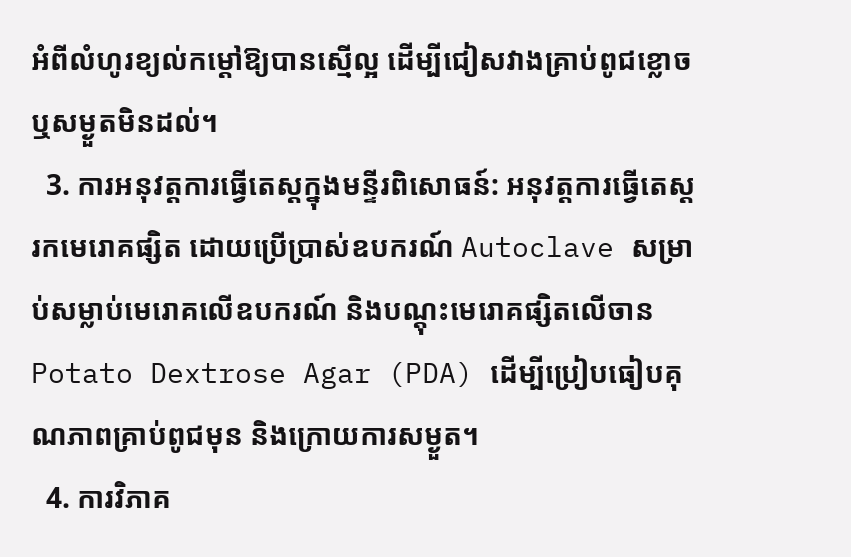អំពីលំហូរខ្យល់កម្តៅឱ្យបានស្មើល្អ ដើម្បីជៀសវាងគ្រាប់ពូជខ្លោច ឬសម្ងួតមិនដល់។
  3. ការអនុវត្តការធ្វើតេស្តក្នុងមន្ទីរពិសោធន៍: អនុវត្តការធ្វើតេស្តរកមេរោគផ្សិត ដោយប្រើប្រាស់ឧបករណ៍ Autoclave សម្រាប់សម្លាប់មេរោគលើឧបករណ៍ និងបណ្តុះមេរោគផ្សិតលើចាន Potato Dextrose Agar (PDA) ដើម្បីប្រៀបធៀបគុណភាពគ្រាប់ពូជមុន និងក្រោយការសម្ងួត។
  4. ការវិភាគ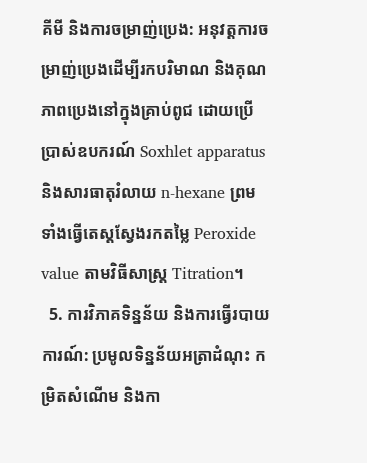គីមី និងការចម្រាញ់ប្រេង: អនុវត្តការចម្រាញ់ប្រេងដើម្បីរកបរិមាណ និងគុណភាពប្រេងនៅក្នុងគ្រាប់ពូជ ដោយប្រើប្រាស់ឧបករណ៍ Soxhlet apparatus និងសារធាតុរំលាយ n-hexane ព្រមទាំងធ្វើតេស្តស្វែងរកតម្លៃ Peroxide value តាមវិធីសាស្ត្រ Titration។
  5. ការវិភាគទិន្នន័យ និងការធ្វើរបាយការណ៍: ប្រមូលទិន្នន័យអត្រាដំណុះ កម្រិតសំណើម និងកា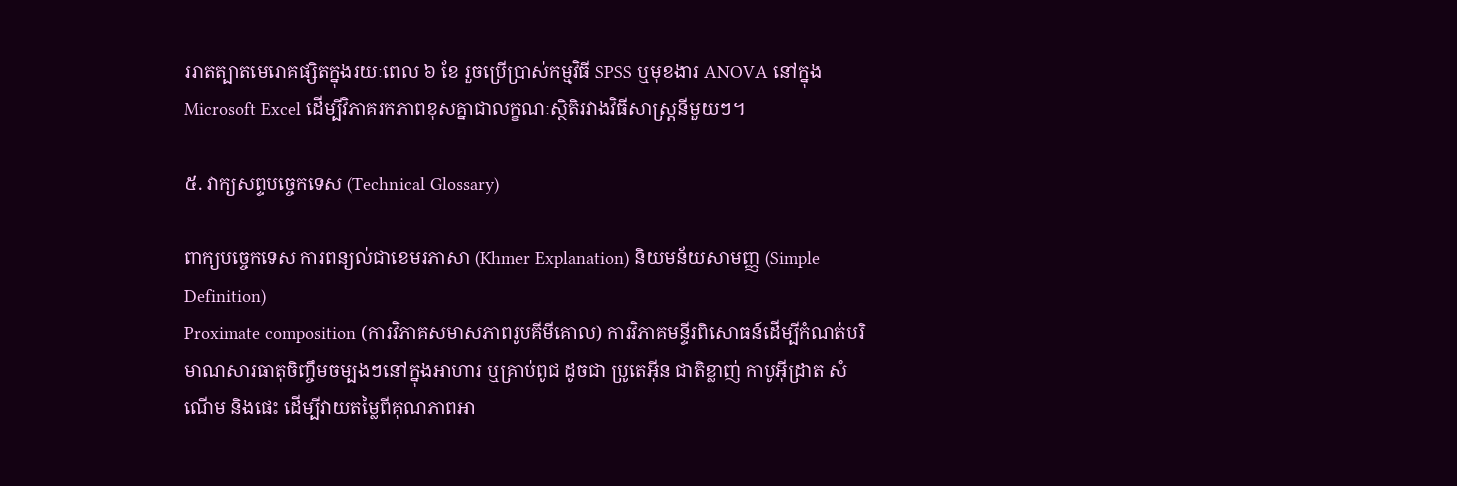ររាតត្បាតមេរោគផ្សិតក្នុងរយៈពេល ៦ ខែ រួចប្រើប្រាស់កម្មវិធី SPSS ឬមុខងារ ANOVA នៅក្នុង Microsoft Excel ដើម្បីវិភាគរកភាពខុសគ្នាជាលក្ខណៈស្ថិតិរវាងវិធីសាស្ត្រនីមួយៗ។

៥. វាក្យសព្ទបច្ចេកទេស (Technical Glossary)

ពាក្យបច្ចេកទេស ការពន្យល់ជាខេមរភាសា (Khmer Explanation) និយមន័យសាមញ្ញ (Simple Definition)
Proximate composition (ការវិភាគសមាសភាពរូបគីមីគោល) ការវិភាគមន្ទីរពិសោធន៍ដើម្បីកំណត់បរិមាណសារធាតុចិញ្ចឹមចម្បងៗនៅក្នុងអាហារ ឬគ្រាប់ពូជ ដូចជា ប្រូតេអ៊ីន ជាតិខ្លាញ់ កាបូអ៊ីដ្រាត សំណើម និងផេះ ដើម្បីវាយតម្លៃពីគុណភាពអា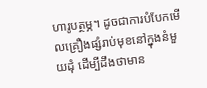ហារូបត្ថម្ភ។ ដូចជាការបំបែកមើលគ្រឿងផ្សំរាប់មុខនៅក្នុងនំមួយដុំ ដើម្បីដឹងថាមាន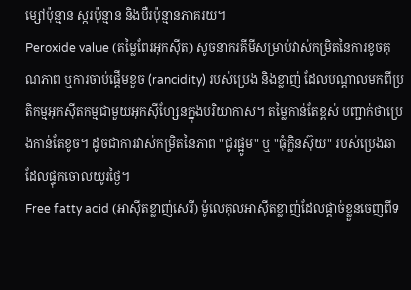ម្សៅប៉ុន្មាន ស្ករប៉ុន្មាន និងបឺរប៉ុន្មានភាគរយ។
Peroxide value (តម្លៃពែរអុកស៊ីត) សូចនាករគីមីសម្រាប់វាស់កម្រិតនៃការខូចគុណភាព ឬការចាប់ផ្តើមខួច (rancidity) របស់ប្រេង និងខ្លាញ់ ដែលបណ្តាលមកពីប្រតិកម្មអុកស៊ីតកម្មជាមួយអុកស៊ីហ្សែនក្នុងបរិយាកាស។ តម្លៃកាន់តែខ្ពស់ បញ្ជាក់ថាប្រេងកាន់តែខូច។ ដូចជាការវាស់កម្រិតនៃភាព "ជូរផ្អូម" ឬ "ធុំក្លិនស៊ុយ" របស់ប្រេងឆាដែលផ្ទុកចោលយូរថ្ងៃ។
Free fatty acid (អាស៊ីតខ្លាញ់សេរី) ម៉ូលេគុលអាស៊ីតខ្លាញ់ដែលផ្តាច់ខ្លួនចេញពីទ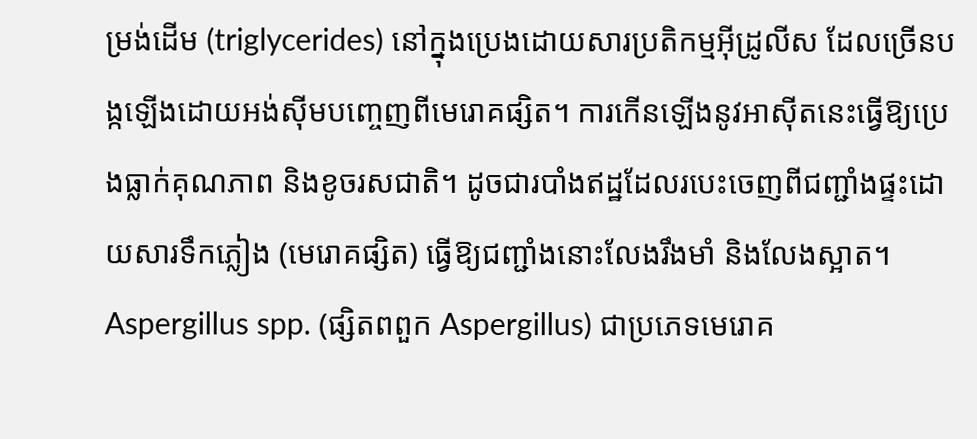ម្រង់ដើម (triglycerides) នៅក្នុងប្រេងដោយសារប្រតិកម្មអ៊ីដ្រូលីស ដែលច្រើនបង្កឡើងដោយអង់ស៊ីមបញ្ចេញពីមេរោគផ្សិត។ ការកើនឡើងនូវអាស៊ីតនេះធ្វើឱ្យប្រេងធ្លាក់គុណភាព និងខូចរសជាតិ។ ដូចជារបាំងឥដ្ឋដែលរបេះចេញពីជញ្ជាំងផ្ទះដោយសារទឹកភ្លៀង (មេរោគផ្សិត) ធ្វើឱ្យជញ្ជាំងនោះលែងរឹងមាំ និងលែងស្អាត។
Aspergillus spp. (ផ្សិតពពួក Aspergillus) ជាប្រភេទមេរោគ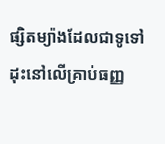ផ្សិតម្យ៉ាងដែលជាទូទៅដុះនៅលើគ្រាប់ធញ្ញ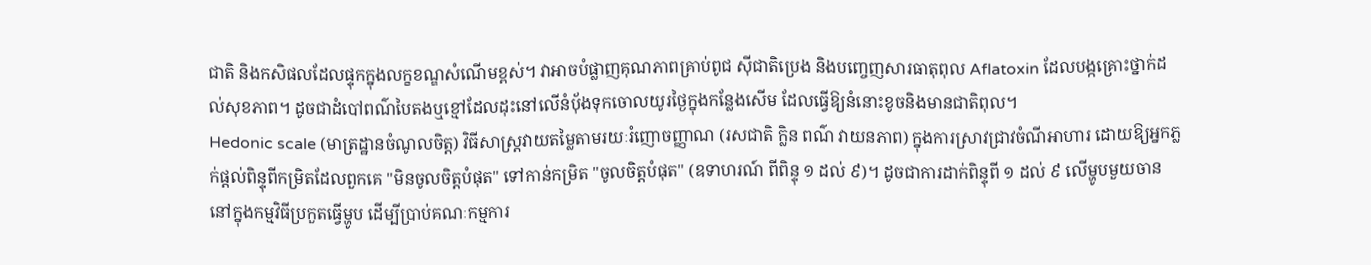ជាតិ និងកសិផលដែលផ្ទុកក្នុងលក្ខខណ្ឌសំណើមខ្ពស់។ វាអាចបំផ្លាញគុណភាពគ្រាប់ពូជ ស៊ីជាតិប្រេង និងបញ្ចេញសារធាតុពុល Aflatoxin ដែលបង្កគ្រោះថ្នាក់ដល់សុខភាព។ ដូចជាដំបៅពណ៌បៃតងឬខ្មៅដែលដុះនៅលើនំប៉័ងទុកចោលយូរថ្ងៃក្នុងកន្លែងសើម ដែលធ្វើឱ្យនំនោះខូចនិងមានជាតិពុល។
Hedonic scale (មាត្រដ្ឋានចំណូលចិត្ត) វិធីសាស្ត្រវាយតម្លៃតាមរយៈរំញោចញ្ញាណ (រសជាតិ ក្លិន ពណ៌ វាយនភាព) ក្នុងការស្រាវជ្រាវចំណីអាហារ ដោយឱ្យអ្នកភ្លក់ផ្តល់ពិន្ទុពីកម្រិតដែលពួកគេ "មិនចូលចិត្តបំផុត" ទៅកាន់កម្រិត "ចូលចិត្តបំផុត" (ឧទាហរណ៍ ពីពិន្ទុ ១ ដល់ ៩)។ ដូចជាការដាក់ពិន្ទុពី ១ ដល់ ៩ លើម្ហូបមួយចាននៅក្នុងកម្មវិធីប្រកួតធ្វើម្ហូប ដើម្បីប្រាប់គណៈកម្មការ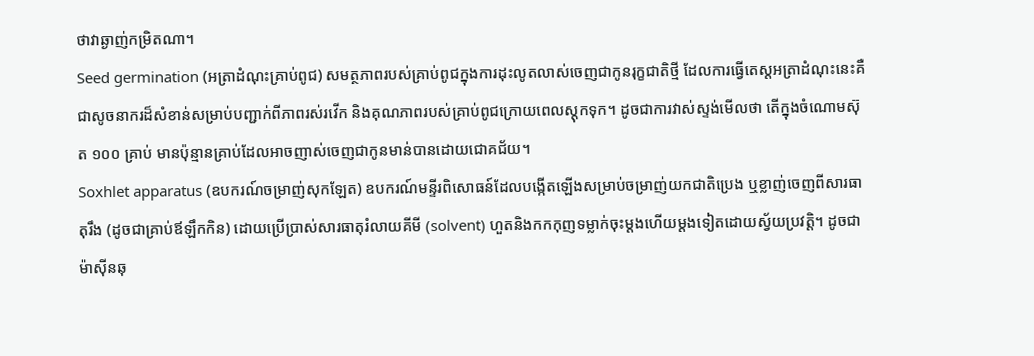ថាវាឆ្ងាញ់កម្រិតណា។
Seed germination (អត្រាដំណុះគ្រាប់ពូជ) សមត្ថភាពរបស់គ្រាប់ពូជក្នុងការដុះលូតលាស់ចេញជាកូនរុក្ខជាតិថ្មី ដែលការធ្វើតេស្តអត្រាដំណុះនេះគឺជាសូចនាករដ៏សំខាន់សម្រាប់បញ្ជាក់ពីភាពរស់រវើក និងគុណភាពរបស់គ្រាប់ពូជក្រោយពេលស្តុកទុក។ ដូចជាការវាស់ស្ទង់មើលថា តើក្នុងចំណោមស៊ុត ១០០ គ្រាប់ មានប៉ុន្មានគ្រាប់ដែលអាចញាស់ចេញជាកូនមាន់បានដោយជោគជ័យ។
Soxhlet apparatus (ឧបករណ៍ចម្រាញ់សុកឡែត) ឧបករណ៍មន្ទីរពិសោធន៍ដែលបង្កើតឡើងសម្រាប់ចម្រាញ់យកជាតិប្រេង ឬខ្លាញ់ចេញពីសារធាតុរឹង (ដូចជាគ្រាប់ឪឡឹកកិន) ដោយប្រើប្រាស់សារធាតុរំលាយគីមី (solvent) ហួតនិងកកកុញទម្លាក់ចុះម្តងហើយម្តងទៀតដោយស្វ័យប្រវត្តិ។ ដូចជាម៉ាស៊ីនឆុ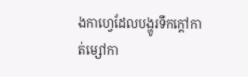ងកាហ្វេដែលបង្ហូរទឹកក្តៅកាត់ម្សៅកា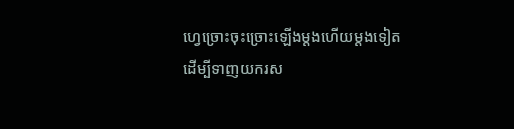ហ្វេច្រោះចុះច្រោះឡើងម្តងហើយម្តងទៀត ដើម្បីទាញយករស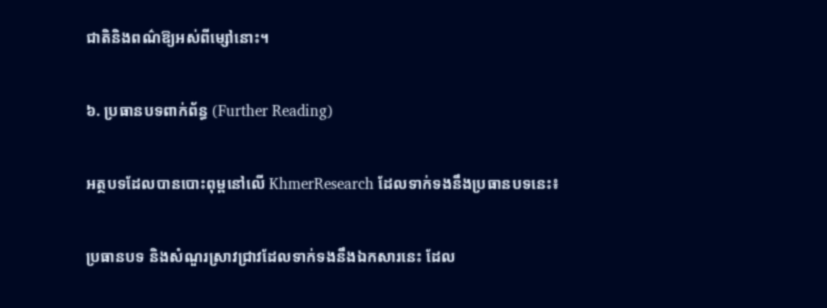ជាតិនិងពណ៌ឱ្យអស់ពីម្សៅនោះ។

៦. ប្រធានបទពាក់ព័ន្ធ (Further Reading)

អត្ថបទដែលបានបោះពុម្ពនៅលើ KhmerResearch ដែលទាក់ទងនឹងប្រធានបទនេះ៖

ប្រធានបទ និងសំណួរស្រាវជ្រាវដែលទាក់ទងនឹងឯកសារនេះ ដែល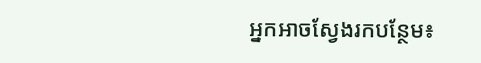អ្នកអាចស្វែងរកបន្ថែម៖